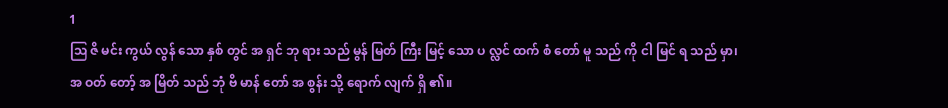1
ဩ ဇိ မင်း ကွယ် လွန် သော နှစ် တွင် အ ရှင် ဘု ရား သည် မွန် မြတ် ကြီး မြင့် သော ပ လ္လင် ထက် စံ တော် မူ သည် ကို ငါ မြင် ရ သည် မှာ၊ အ ဝတ် တော့် အ မြိတ် သည် ဘုံ ဗိ မာန် တော် အ စွန်း သို့ ရောက် လျက် ရှိ ၏။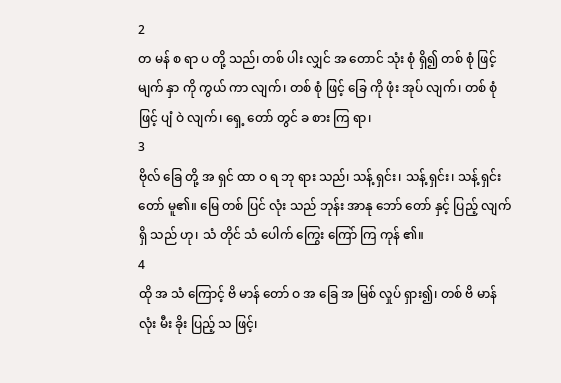2
တ မန် စ ရာ ပ တို့ သည်၊ တစ် ပါး လျှင် အ တောင် သုံး စုံ ရှိ၍ တစ် စုံ ဖြင့် မျက် နှာ ကို ကွယ် ကာ လျက်၊ တစ် စုံ ဖြင့် ခြေ ကို ဖုံး အုပ် လျက်၊ တစ် စုံ ဖြင့် ပျံ ဝဲ လျက်၊ ရှေ့ တော် တွင် ခ စား ကြ ရာ၊
3
ဗိုလ် ခြေ တို့ အ ရှင် ထာ ဝ ရ ဘု ရား သည်၊ သန့် ရှင်း၊ သန့် ရှင်း၊ သန့် ရှင်း တော် မူ၏။ မြေ တစ် ပြင် လုံး သည် ဘုန်း အာနု ဘော် တော် နှင့် ပြည့် လျက် ရှိ သည် ဟု၊ သံ တိုင် သံ ပေါက် ကြွေး ကြော် ကြ ကုန် ၏။
4
ထို အ သံ ကြောင့် ဗိ မာန် တော် ဝ အ ခြေ အ မြစ် လှုပ် ရှား၍၊ တစ် ဗိ မာန် လုံး မီး ခိုး ပြည့် သ ဖြင့်၊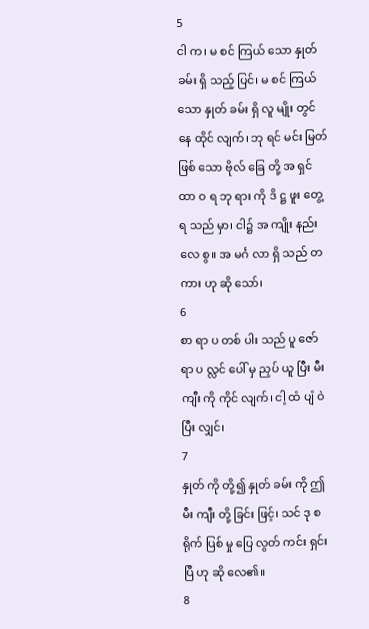5
ငါ က၊ မ စင် ကြယ် သော နှုတ် ခမ်း ရှိ သည့် ပြင်၊ မ စင် ကြယ် သော နှုတ် ခမ်း ရှိ လူ မျိုး တွင် နေ ထိုင် လျက်၊ ဘု ရင် မင်း မြတ် ဖြစ် သော ဗိုလ် ခြေ တို့ အ ရှင် ထာ ဝ ရ ဘု ရား ကို ဒိ ဋ္ဌ ဖူး တွေ့ ရ သည် မှာ၊ ငါ၌ အ ကျိုး နည်း လေ စွ။ အ မင်္ဂ လာ ရှိ သည် တ ကား ဟု ဆို သော်၊
6
စာ ရာ ပ တစ် ပါး သည် ပူ ဇော် ရာ ပ လ္လင် ပေါ် မှ ညှပ် ယူ ပြီး မီး ကျီး ကို ကိုင် လျက်၊ ငါ့ ထံ ပျံ ဝဲ ပြီး လျှင်၊
7
နှုတ် ကို တို့၍ နှုတ် ခမ်း ကို ဤ မီး ကျီး တို့ ခြင်း ဖြင့်၊ သင် ဒု စ ရိုက် ပြစ် မှု ပြေ လွတ် ကင်း ရှင်း ပြီ ဟု ဆို လေ၏။
8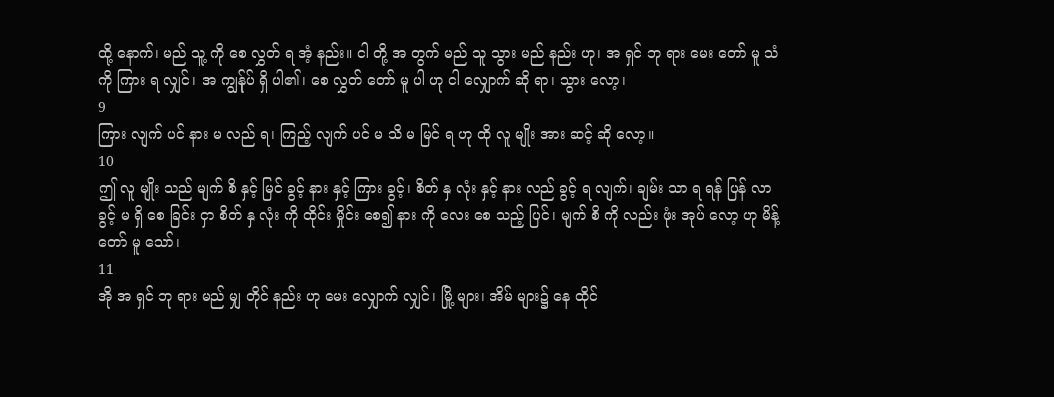ထို့ နောက်၊ မည် သူ့ ကို စေ လွှတ် ရ အံ့ နည်း။ ငါ တို့ အ တွက် မည် သူ သွား မည် နည်း ဟု၊ အ ရှင် ဘု ရား မေး တော် မူ သံ ကို ကြား ရ လျှင်၊ အ ကျွန်ုပ် ရှိ ပါ၏၊ စေ လွှတ် တော် မူ ပါ ဟု ငါ လျှောက် ဆို ရာ၊ သွား လော့၊
9
ကြား လျက် ပင် နား မ လည် ရ၊ ကြည့် လျက် ပင် မ သိ မ မြင် ရ ဟု ထို လူ မျိုး အား ဆင့် ဆို လော့။
10
ဤ လူ မျိုး သည် မျက် စိ နှင့် မြင် ခွင့် နား နှင့် ကြား ခွင့်၊ စိတ် နှ လုံး နှင့် နား လည် ခွင့် ရ လျက်၊ ချမ်း သာ ရ ရန် ပြန် လာ ခွင့် မ ရှိ စေ ခြင်း ငှာ စိတ် နှ လုံး ကို ထိုင်း မှိုင်း စေ၍ နား ကို လေး စေ သည့် ပြင်၊ မျက် စိ ကို လည်း ဖုံး အုပ် လော့ ဟု မိန့် တော် မူ သော်၊
11
အို အ ရှင် ဘု ရား မည် မျှ တိုင် နည်း ဟု မေး လျှောက် လျှင်၊ မြို့ များ၊ အိမ် များ၌ နေ ထိုင်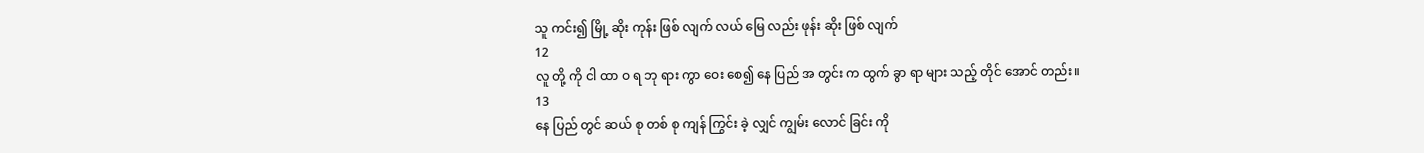သူ ကင်း၍ မြို့ ဆိုး ကုန်း ဖြစ် လျက် လယ် မြေ လည်း ဖုန်း ဆိုး ဖြစ် လျက်
12
လူ တို့ ကို ငါ ထာ ဝ ရ ဘု ရား ကွာ ဝေး စေ၍ နေ ပြည် အ တွင်း က ထွက် ခွာ ရာ များ သည့် တိုင် အောင် တည်း။
13
နေ ပြည် တွင် ဆယ် စု တစ် စု ကျန် ကြွင်း ခဲ့ လျှင် ကျွမ်း လောင် ခြင်း ကို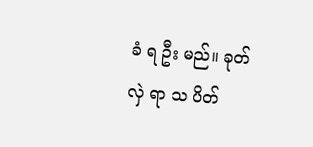ခံ ရ ဦး မည်။ ခုတ် လှဲ ရာ သ ပိတ်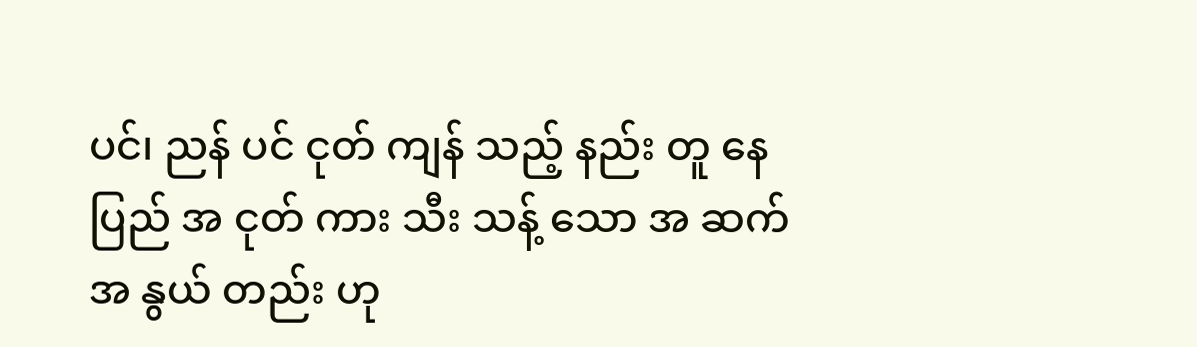ပင်၊ ညန် ပင် ငုတ် ကျန် သည့် နည်း တူ နေ ပြည် အ ငုတ် ကား သီး သန့် သော အ ဆက် အ နွယ် တည်း ဟု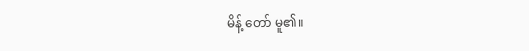မိန့် တော် မူ၏။